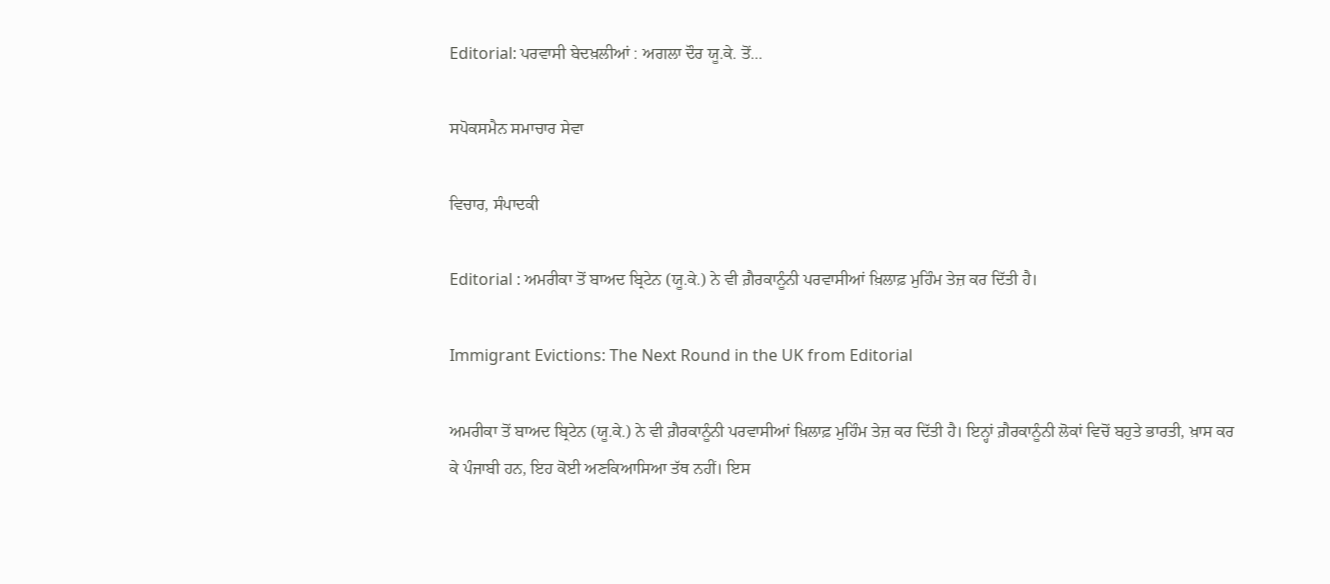Editorial: ਪਰਵਾਸੀ ਬੇਦਖ਼ਲੀਆਂ : ਅਗਲਾ ਦੌਰ ਯੂ.ਕੇ. ਤੋਂ...

ਸਪੋਕਸਮੈਨ ਸਮਾਚਾਰ ਸੇਵਾ

ਵਿਚਾਰ, ਸੰਪਾਦਕੀ

Editorial : ਅਮਰੀਕਾ ਤੋਂ ਬਾਅਦ ਬ੍ਰਿਟੇਨ (ਯੂ.ਕੇ.) ਨੇ ਵੀ ਗ਼ੈਰਕਾਨੂੰਨੀ ਪਰਵਾਸੀਆਂ ਖ਼ਿਲਾਫ਼ ਮੁਹਿੰਮ ਤੇਜ਼ ਕਰ ਦਿੱਤੀ ਹੈ।

Immigrant Evictions: The Next Round in the UK from Editorial

ਅਮਰੀਕਾ ਤੋਂ ਬਾਅਦ ਬ੍ਰਿਟੇਨ (ਯੂ.ਕੇ.) ਨੇ ਵੀ ਗ਼ੈਰਕਾਨੂੰਨੀ ਪਰਵਾਸੀਆਂ ਖ਼ਿਲਾਫ਼ ਮੁਹਿੰਮ ਤੇਜ਼ ਕਰ ਦਿੱਤੀ ਹੈ। ਇਨ੍ਹਾਂ ਗ਼ੈਰਕਾਨੂੰਨੀ ਲੋਕਾਂ ਵਿਚੋਂ ਬਹੁਤੇ ਭਾਰਤੀ, ਖ਼ਾਸ ਕਰ ਕੇ ਪੰਜਾਬੀ ਹਨ, ਇਹ ਕੋਈ ਅਣਕਿਆਸਿਆ ਤੱਥ ਨਹੀਂ। ਇਸ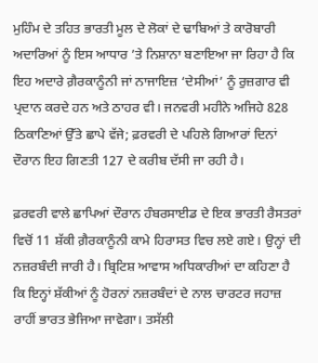ਮੁਹਿੰਮ ਦੇ ਤਹਿਤ ਭਾਰਤੀ ਮੂਲ ਦੇ ਲੋਕਾਂ ਦੇ ਢਾਬਿਆਂ ਤੇ ਕਾਰੋਬਾਰੀ ਅਦਾਰਿਆਂ ਨੂੰ ਇਸ ਆਧਾਰ ’ਤੇ ਨਿਸ਼ਾਨਾ ਬਣਾਇਆ ਜਾ ਰਿਹਾ ਹੈ ਕਿ ਇਹ ਅਦਾਰੇ ਗ਼ੈਰਕਾਨੂੰਨੀ ਜਾਂ ਨਾਜਾਇਜ਼ ‘ਦੇਸੀਆਂ’ ਨੂੰ ਰੁਜ਼ਗਾਰ ਵੀ ਪ੍ਰਦਾਨ ਕਰਦੇ ਹਨ ਅਤੇ ਠਾਹਰ ਵੀ। ਜਨਵਰੀ ਮਹੀਨੇ ਅਜਿਹੇ 828 ਠਿਕਾਣਿਆਂ ਉੱਤੇ ਛਾਪੇ ਵੱਜੇ; ਫ਼ਰਵਰੀ ਦੇ ਪਹਿਲੇ ਗਿਆਰਾਂ ਦਿਨਾਂ ਦੌਰਾਨ ਇਹ ਗਿਣਤੀ 127 ਦੇ ਕਰੀਬ ਦੱਸੀ ਜਾ ਰਹੀ ਹੈ।

ਫ਼ਰਵਰੀ ਵਾਲੇ ਛਾਪਿਆਂ ਦੌਰਾਨ ਹੰਬਰਸਾਈਡ ਦੇ ਇਕ ਭਾਰਤੀ ਰੈਸਤਰਾਂ ਵਿਚੋਂ 11 ਸ਼ੱਕੀ ਗ਼ੈਰਕਾਨੂੰਨੀ ਕਾਮੇ ਹਿਰਾਸਤ ਵਿਚ ਲਏ ਗਏ। ਉਨ੍ਹਾਂ ਦੀ ਨਜ਼ਰਬੰਦੀ ਜਾਰੀ ਹੈ। ਬ੍ਰਿਟਿਸ਼ ਆਵਾਸ ਅਧਿਕਾਰੀਆਂ ਦਾ ਕਹਿਣਾ ਹੈ ਕਿ ਇਨ੍ਹਾਂ ਸ਼ੱਕੀਆਂ ਨੂੰ ਹੋਰਨਾਂ ਨਜ਼ਰਬੰਦਾਂ ਦੇ ਨਾਲ ਚਾਰਟਰ ਜਹਾਜ਼ ਰਾਹੀਂ ਭਾਰਤ ਭੇਜਿਆ ਜਾਵੇਗਾ। ਤਸੱਲੀ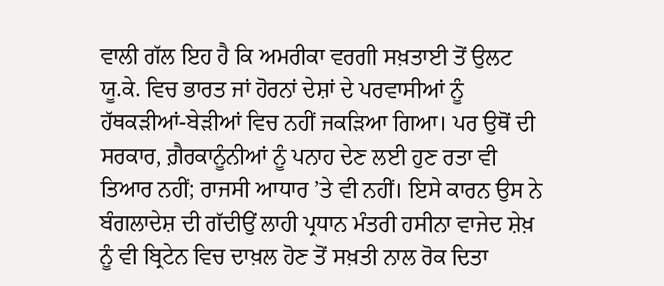ਵਾਲੀ ਗੱਲ ਇਹ ਹੈ ਕਿ ਅਮਰੀਕਾ ਵਰਗੀ ਸਖ਼ਤਾਈ ਤੋਂ ਉਲਟ ਯੂ.ਕੇ. ਵਿਚ ਭਾਰਤ ਜਾਂ ਹੋਰਨਾਂ ਦੇਸ਼ਾਂ ਦੇ ਪਰਵਾਸੀਆਂ ਨੂੰ ਹੱਥਕੜੀਆਂ-ਬੇੜੀਆਂ ਵਿਚ ਨਹੀਂ ਜਕੜਿਆ ਗਿਆ। ਪਰ ਉਥੋਂ ਦੀ ਸਰਕਾਰ, ਗ਼ੈਰਕਾਨੂੰਨੀਆਂ ਨੂੰ ਪਨਾਹ ਦੇਣ ਲਈ ਹੁਣ ਰਤਾ ਵੀ ਤਿਆਰ ਨਹੀਂ; ਰਾਜਸੀ ਆਧਾਰ ’ਤੇ ਵੀ ਨਹੀਂ। ਇਸੇ ਕਾਰਨ ਉਸ ਨੇ ਬੰਗਲਾਦੇਸ਼ ਦੀ ਗੱਦੀਉਂ ਲਾਹੀ ਪ੍ਰਧਾਨ ਮੰਤਰੀ ਹਸੀਨਾ ਵਾਜੇਦ ਸ਼ੇਖ਼ ਨੂੰ ਵੀ ਬ੍ਰਿਟੇਨ ਵਿਚ ਦਾਖ਼ਲ ਹੋਣ ਤੋਂ ਸਖ਼ਤੀ ਨਾਲ ਰੋਕ ਦਿਤਾ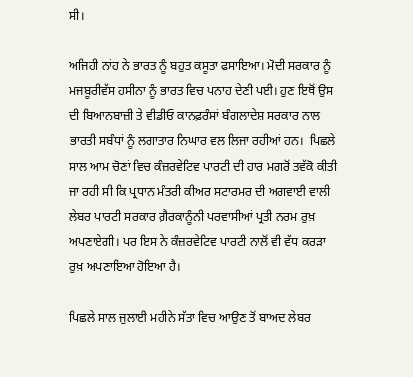ਸੀ।

ਅਜਿਹੀ ਨਾਂਹ ਨੇ ਭਾਰਤ ਨੂੰ ਬਹੁਤ ਕਸੂਤਾ ਫਸਾਇਆ। ਮੋਦੀ ਸਰਕਾਰ ਨੂੰ ਮਜਬੂਰੀਵੱਸ ਹਸੀਨਾ ਨੂੰ ਭਾਰਤ ਵਿਚ ਪਨਾਹ ਦੇਣੀ ਪਈ। ਹੁਣ ਇਥੋਂ ਉਸ ਦੀ ਬਿਆਨਬਾਜ਼ੀ ਤੇ ਵੀਡੀਓ ਕਾਨਫ਼ਰੰਸਾਂ ਬੰਗਲਾਦੇਸ਼ ਸਰਕਾਰ ਨਾਲ ਭਾਰਤੀ ਸਬੰਧਾਂ ਨੂੰ ਲਗਾਤਾਰ ਨਿਘਾਰ ਵਲ ਲਿਜਾ ਰਹੀਆਂ ਹਨ।  ਪਿਛਲੇ ਸਾਲ ਆਮ ਚੋਣਾਂ ਵਿਚ ਕੰਜ਼ਰਵੇਟਿਵ ਪਾਰਟੀ ਦੀ ਹਾਰ ਮਗਰੋਂ ਤਵੱਕੋ ਕੀਤੀ ਜਾ ਰਹੀ ਸੀ ਕਿ ਪ੍ਰਧਾਨ ਮੰਤਰੀ ਕੀਅਰ ਸਟਾਰਮਰ ਦੀ ਅਗਵਾਈ ਵਾਲੀ ਲੇਬਰ ਪਾਰਟੀ ਸਰਕਾਰ ਗ਼ੈਰਕਾਨੂੰਨੀ ਪਰਵਾਸੀਆਂ ਪ੍ਰਤੀ ਨਰਮ ਰੁਖ਼ ਅਪਣਾਏਗੀ। ਪਰ ਇਸ ਨੇ ਕੰਜ਼ਰਵੇਟਿਵ ਪਾਰਟੀ ਨਾਲੋਂ ਵੀ ਵੱਧ ਕਰੜਾ ਰੁਖ਼ ਅਪਣਾਇਆ ਹੋਇਆ ਹੈ।

ਪਿਛਲੇ ਸਾਲ ਜੁਲਾਈ ਮਹੀਨੇ ਸੱਤਾ ਵਿਚ ਆਉਣ ਤੋਂ ਬਾਅਦ ਲੇਬਰ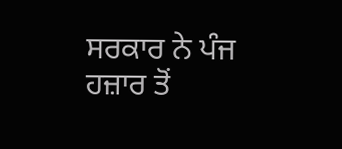ਸਰਕਾਰ ਨੇ ਪੰਜ ਹਜ਼ਾਰ ਤੋਂ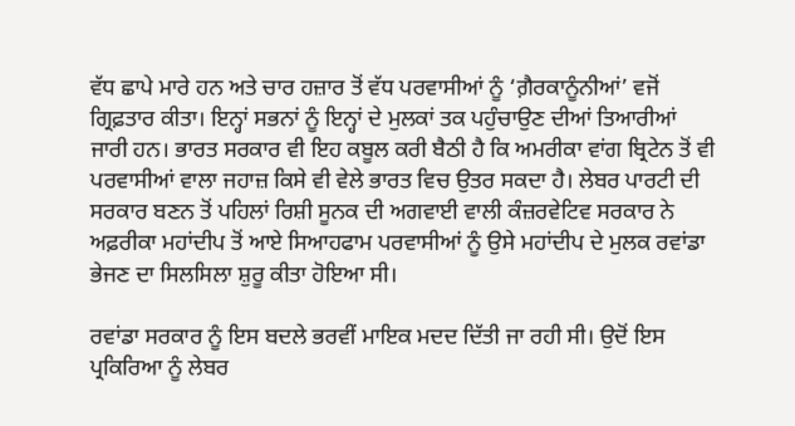ਵੱਧ ਛਾਪੇ ਮਾਰੇ ਹਨ ਅਤੇ ਚਾਰ ਹਜ਼ਾਰ ਤੋਂ ਵੱਧ ਪਰਵਾਸੀਆਂ ਨੂੰ ‘ਗ਼ੈਰਕਾਨੂੰਨੀਆਂ’ ਵਜੋਂ ਗ੍ਰਿਫ਼ਤਾਰ ਕੀਤਾ। ਇਨ੍ਹਾਂ ਸਭਨਾਂ ਨੂੰ ਇਨ੍ਹਾਂ ਦੇ ਮੁਲਕਾਂ ਤਕ ਪਹੁੰਚਾਉਣ ਦੀਆਂ ਤਿਆਰੀਆਂ ਜਾਰੀ ਹਨ। ਭਾਰਤ ਸਰਕਾਰ ਵੀ ਇਹ ਕਬੂਲ ਕਰੀ ਬੈਠੀ ਹੈ ਕਿ ਅਮਰੀਕਾ ਵਾਂਗ ਬ੍ਰਿਟੇਨ ਤੋਂ ਵੀ ਪਰਵਾਸੀਆਂ ਵਾਲਾ ਜਹਾਜ਼ ਕਿਸੇ ਵੀ ਵੇਲੇ ਭਾਰਤ ਵਿਚ ਉਤਰ ਸਕਦਾ ਹੈ। ਲੇਬਰ ਪਾਰਟੀ ਦੀ ਸਰਕਾਰ ਬਣਨ ਤੋਂ ਪਹਿਲਾਂ ਰਿਸ਼ੀ ਸੂਨਕ ਦੀ ਅਗਵਾਈ ਵਾਲੀ ਕੰਜ਼ਰਵੇਟਿਵ ਸਰਕਾਰ ਨੇ ਅਫ਼ਰੀਕਾ ਮਹਾਂਦੀਪ ਤੋਂ ਆਏ ਸਿਆਹਫਾਮ ਪਰਵਾਸੀਆਂ ਨੂੰ ਉਸੇ ਮਹਾਂਦੀਪ ਦੇ ਮੁਲਕ ਰਵਾਂਡਾ ਭੇਜਣ ਦਾ ਸਿਲਸਿਲਾ ਸ਼ੁਰੂ ਕੀਤਾ ਹੋਇਆ ਸੀ।

ਰਵਾਂਡਾ ਸਰਕਾਰ ਨੂੰ ਇਸ ਬਦਲੇ ਭਰਵੀਂ ਮਾਇਕ ਮਦਦ ਦਿੱਤੀ ਜਾ ਰਹੀ ਸੀ। ਉਦੋਂ ਇਸ ਪ੍ਰਕਿਰਿਆ ਨੂੰ ਲੇਬਰ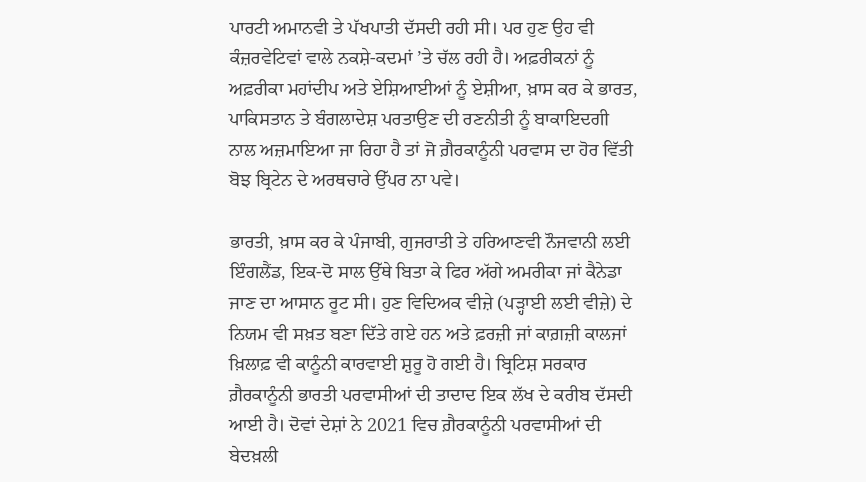ਪਾਰਟੀ ਅਮਾਨਵੀ ਤੇ ਪੱਖਪਾਤੀ ਦੱਸਦੀ ਰਹੀ ਸੀ। ਪਰ ਹੁਣ ਉਹ ਵੀ ਕੰਜ਼ਰਵੇਟਿਵਾਂ ਵਾਲੇ ਨਕਸ਼ੇ-ਕਦਮਾਂ ’ਤੇ ਚੱਲ ਰਹੀ ਹੈ। ਅਫ਼ਰੀਕਨਾਂ ਨੂੰ ਅਫ਼ਰੀਕਾ ਮਹਾਂਦੀਪ ਅਤੇ ਏਸ਼ਿਆਈਆਂ ਨੂੰ ਏਸ਼ੀਆ, ਖ਼ਾਸ ਕਰ ਕੇ ਭਾਰਤ, ਪਾਕਿਸਤਾਨ ਤੇ ਬੰਗਲਾਦੇਸ਼ ਪਰਤਾਉਣ ਦੀ ਰਣਨੀਤੀ ਨੂੰ ਬਾਕਾਇਦਗੀ ਨਾਲ ਅਜ਼ਮਾਇਆ ਜਾ ਰਿਹਾ ਹੈ ਤਾਂ ਜੋ ਗ਼ੈਰਕਾਨੂੰਨੀ ਪਰਵਾਸ ਦਾ ਹੋਰ ਵਿੱਤੀ ਬੋਝ ਬ੍ਰਿਟੇਨ ਦੇ ਅਰਥਚਾਰੇ ਉੱਪਰ ਨਾ ਪਵੇ।

ਭਾਰਤੀ, ਖ਼ਾਸ ਕਰ ਕੇ ਪੰਜਾਬੀ, ਗੁਜਰਾਤੀ ਤੇ ਹਰਿਆਣਵੀ ਨੌਜਵਾਨੀ ਲਈ ਇੰਗਲੈਂਡ, ਇਕ-ਦੋ ਸਾਲ ਉੱਥੇ ਬਿਤਾ ਕੇ ਫਿਰ ਅੱਗੇ ਅਮਰੀਕਾ ਜਾਂ ਕੈਨੇਡਾ ਜਾਣ ਦਾ ਆਸਾਨ ਰੂਟ ਸੀ। ਹੁਣ ਵਿਦਿਅਕ ਵੀਜ਼ੇ (ਪੜ੍ਹਾਈ ਲਈ ਵੀਜ਼ੇ) ਦੇ ਨਿਯਮ ਵੀ ਸਖ਼ਤ ਬਣਾ ਦਿੱਤੇ ਗਏ ਹਨ ਅਤੇ ਫ਼ਰਜ਼ੀ ਜਾਂ ਕਾਗ਼ਜ਼ੀ ਕਾਲਜਾਂ ਖ਼ਿਲਾਫ਼ ਵੀ ਕਾਨੂੰਨੀ ਕਾਰਵਾਈ ਸ਼ੁਰੂ ਹੋ ਗਈ ਹੈ। ਬ੍ਰਿਟਿਸ਼ ਸਰਕਾਰ ਗ਼ੈਰਕਾਨੂੰਨੀ ਭਾਰਤੀ ਪਰਵਾਸੀਆਂ ਦੀ ਤਾਦਾਦ ਇਕ ਲੱਖ ਦੇ ਕਰੀਬ ਦੱਸਦੀ ਆਈ ਹੈ। ਦੋਵਾਂ ਦੇਸ਼ਾਂ ਨੇ 2021 ਵਿਚ ਗ਼ੈਰਕਾਨੂੰਨੀ ਪਰਵਾਸੀਆਂ ਦੀ ਬੇਦਖ਼ਲੀ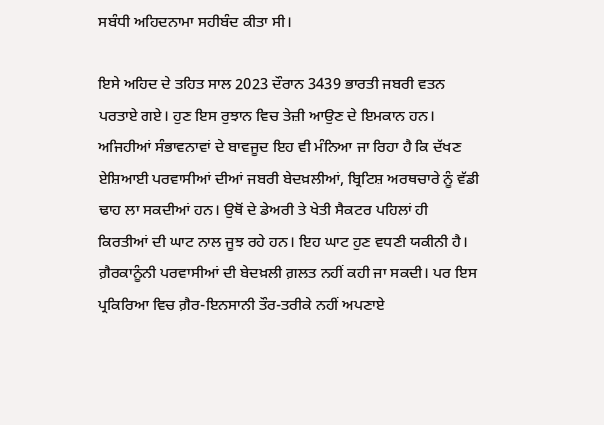ਸਬੰਧੀ ਅਹਿਦਨਾਮਾ ਸਹੀਬੰਦ ਕੀਤਾ ਸੀ।

ਇਸੇ ਅਹਿਦ ਦੇ ਤਹਿਤ ਸਾਲ 2023 ਦੌਰਾਨ 3439 ਭਾਰਤੀ ਜਬਰੀ ਵਤਨ ਪਰਤਾਏ ਗਏ। ਹੁਣ ਇਸ ਰੁਝਾਨ ਵਿਚ ਤੇਜ਼ੀ ਆਉਣ ਦੇ ਇਮਕਾਨ ਹਨ। ਅਜਿਹੀਆਂ ਸੰਭਾਵਨਾਵਾਂ ਦੇ ਬਾਵਜੂਦ ਇਹ ਵੀ ਮੰਨਿਆ ਜਾ ਰਿਹਾ ਹੈ ਕਿ ਦੱਖਣ ਏਸ਼ਿਆਈ ਪਰਵਾਸੀਆਂ ਦੀਆਂ ਜਬਰੀ ਬੇਦਖ਼ਲੀਆਂ, ਬ੍ਰਿਟਿਸ਼ ਅਰਥਚਾਰੇ ਨੂੰ ਵੱਡੀ ਢਾਹ ਲਾ ਸਕਦੀਆਂ ਹਨ। ਉਥੋਂ ਦੇ ਡੇਅਰੀ ਤੇ ਖੇਤੀ ਸੈਕਟਰ ਪਹਿਲਾਂ ਹੀ ਕਿਰਤੀਆਂ ਦੀ ਘਾਟ ਨਾਲ ਜੂਝ ਰਹੇ ਹਨ। ਇਹ ਘਾਟ ਹੁਣ ਵਧਣੀ ਯਕੀਨੀ ਹੈ। ਗ਼ੈਰਕਾਨੂੰਨੀ ਪਰਵਾਸੀਆਂ ਦੀ ਬੇਦਖ਼ਲੀ ਗ਼ਲਤ ਨਹੀਂ ਕਹੀ ਜਾ ਸਕਦੀ। ਪਰ ਇਸ ਪ੍ਰਕਿਰਿਆ ਵਿਚ ਗ਼ੈਰ-ਇਨਸਾਨੀ ਤੌਰ-ਤਰੀਕੇ ਨਹੀਂ ਅਪਣਾਏ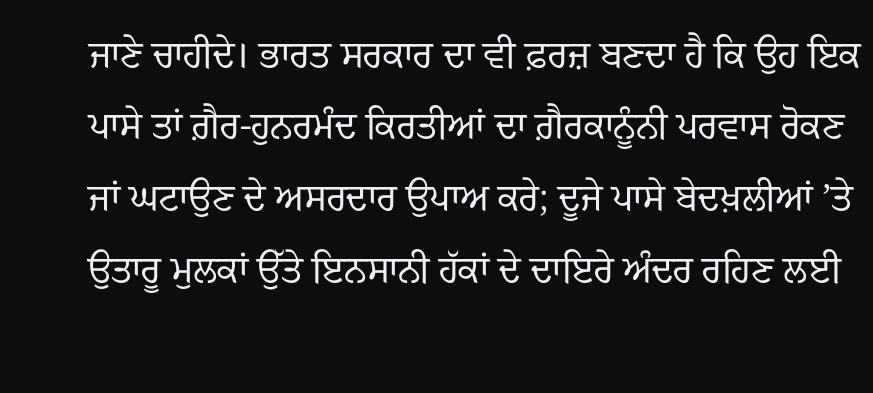ਜਾਣੇ ਚਾਹੀਦੇ। ਭਾਰਤ ਸਰਕਾਰ ਦਾ ਵੀ ਫ਼ਰਜ਼ ਬਣਦਾ ਹੈ ਕਿ ਉਹ ਇਕ ਪਾਸੇ ਤਾਂ ਗ਼ੈਰ-ਹੁਨਰਮੰਦ ਕਿਰਤੀਆਂ ਦਾ ਗ਼ੈਰਕਾਨੂੰਨੀ ਪਰਵਾਸ ਰੋਕਣ ਜਾਂ ਘਟਾਉਣ ਦੇ ਅਸਰਦਾਰ ਉਪਾਅ ਕਰੇ; ਦੂਜੇ ਪਾਸੇ ਬੇਦਖ਼ਲੀਆਂ ’ਤੇ ਉਤਾਰੂ ਮੁਲਕਾਂ ਉੱਤੇ ਇਨਸਾਨੀ ਹੱਕਾਂ ਦੇ ਦਾਇਰੇ ਅੰਦਰ ਰਹਿਣ ਲਈ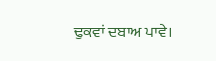ਢੁਕਵਾਂ ਦਬਾਅ ਪਾਵੇ।